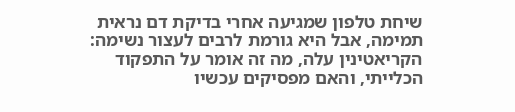שיחת טלפון שמגיעה אחרי בדיקת דם נראית תמימה, אבל היא גורמת לרבים לעצור נשימה: הקריאטינין עלה, מה זה אומר על התפקוד הכלייתי, והאם מפסיקים עכשיו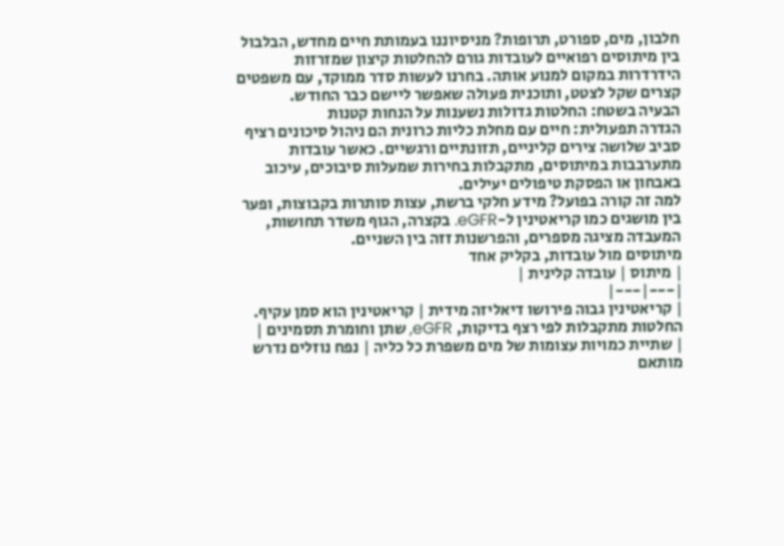חלבון, מים, ספורט, תרופות? מניסיוננו בעמותת חיים מחדש, הבלבול בין מיתוסים רפואיים לעובדות גורם להחלטות קיצון שמזרזות הידרדרות במקום למנוע אותה. בחרנו לעשות סדר ממוקד, עם משפטים קצרים שקל לצטט, ותוכנית פעולה שאפשר ליישם כבר החודש.
הבעיה בשטח: החלטות גדולות נשענות על הנחות קטנות
הגדרה תפעולית: חיים עם מחלת כליות כרונית הם ניהול סיכונים רציף סביב שלושה צירים קליניים, תזונתיים ורגשיים. כאשר עובדות מתערבבות במיתוסים, מתקבלות בחירות שמעלות סיבוכים, עיכוב באבחון או הפסקת טיפולים יעילים.
למה זה קורה בפועל? מידע חלקי ברשת, עצות סותרות בקבוצות, ופער בין מושגים כמו קריאטינין ל-eGFR. בקצרה, הגוף משדר תחושות, המעבדה מציגה מספרים, והפרשנות זזה בין השניים.
מיתוסים מול עובדות, בקליק אחד
| מיתוס | עובדה קלינית |
|---|---|
| קריאטינין גבוה פירושו דיאליזה מידית | קריאטינין הוא סמן עקיף. החלטות מתקבלות לפי רצף בדיקות, eGFR, שתן וחומרת תסמינים |
| שתיית כמויות עצומות של מים משפרת כל כליה | נפח נוזלים נדרש מותאם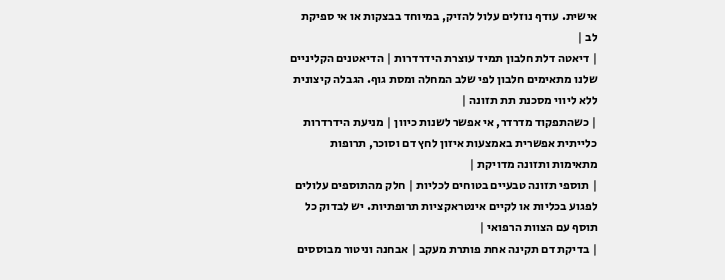אישית. עודף נוזלים עלול להזיק, במיוחד בבצקות או אי ספיקת לב |
| דיאטה דלת חלבון תמיד עוצרת הידרדרות | הדיאטנים הקליניים שלנו מתאימים חלבון לפי שלב המחלה ומסת גוף. הגבלה קיצונית ללא ליווי מסכנת תת תזונה |
| כשהתפקוד מדרדר, אי אפשר לשנות כיוון | מניעת הידרדרות כלייתית אפשרית באמצעות איזון לחץ דם וסוכר, תרופות מתאימות ותזונה מדויקת |
| תוספי תזונה טבעיים בטוחים לכליות | חלק מהתוספים עלולים לפגוע בכליות או לקיים אינטראקציות תרופתיות. יש לבדוק כל תוסף עם הצוות הרפואי |
| בדיקת דם תקינה אחת פותרת מעקב | אבחנה וניטור מבוססים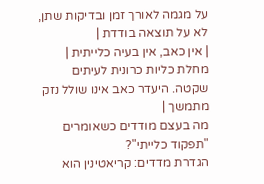על מגמה לאורך זמן ובדיקות שתן, לא על תוצאה בודדת |
| אין כאב, אין בעיה כלייתית | מחלת כליות כרונית לעיתים שקטה. היעדר כאב אינו שולל נזק מתמשך |
מה בעצם מודדים כשאומרים "תפקוד כלייתי"?
הגדרת מדדים: קריאטינין הוא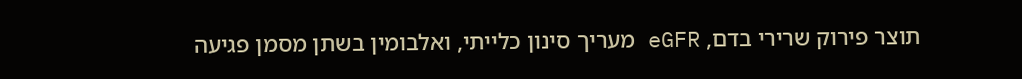תוצר פירוק שרירי בדם, eGFR מעריך סינון כלייתי, ואלבומין בשתן מסמן פגיעה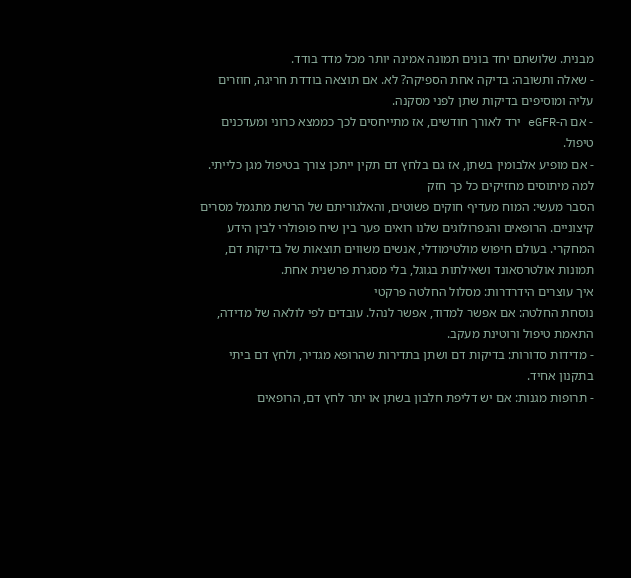מבנית. שלושתם יחד בונים תמונה אמינה יותר מכל מדד בודד.
- שאלה ותשובה: בדיקה אחת הספיקה? לא. אם תוצאה בודדת חריגה, חוזרים עליה ומוסיפים בדיקות שתן לפני מסקנה.
- אם ה-eGFR ירד לאורך חודשים, אז מתייחסים לכך כממצא כרוני ומעדכנים טיפול.
- אם מופיע אלבומין בשתן, אז גם בלחץ דם תקין ייתכן צורך בטיפול מגן כלייתי.
למה מיתוסים מחזיקים כל כך חזק
הסבר מעשי: המוח מעדיף חוקים פשוטים, והאלגוריתם של הרשת מתגמל מסרים קיצוניים. הרופאים והנפרולוגים שלנו רואים פער בין שיח פופולרי לבין הידע המחקרי. בעולם חיפוש מולטימודלי, אנשים משווים תוצאות של בדיקות דם, תמונות אולטרסאונד ושאילתות בגוגל, בלי מסגרת פרשנית אחת.
איך עוצרים הידרדרות: מסלול החלטה פרקטי
נוסחת החלטה: אם אפשר למדוד, אפשר לנהל. עובדים לפי לולאה של מדידה, התאמת טיפול ורוטינת מעקב.
- מדידות סדורות: בדיקות דם ושתן בתדירות שהרופא מגדיר, ולחץ דם ביתי בתקנון אחיד.
- תרופות מגנות: אם יש דליפת חלבון בשתן או יתר לחץ דם, הרופאים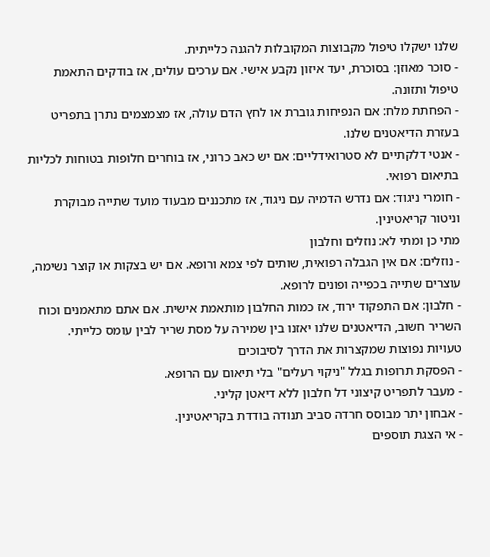שלנו ישקלו טיפול מקבוצות המקובלות להגנה כלייתית.
- סוכר מאוזן: בסוכרת, יעד איזון נקבע אישי. אם ערכים עולים, אז בודקים התאמת טיפול ותזונה.
- הפחתת מלח: אם הנפיחות גוברת או לחץ הדם עולה, אז מצמצמים נתרן בתפריט בעזרת הדיאטנים שלנו.
- אנטי דלקתיים לא סטרואידליים: אם יש כאב כרוני, אז בוחרים חלופות בטוחות לכליות בתיאום רפואי.
- חומרי ניגוד: אם נדרש הדמיה עם ניגוד, אז מתכננים מבעוד מועד שתייה מבוקרת וניטור קריאטינין.
מתי כן ומתי לא: נוזלים וחלבון
- נוזלים: אם אין הגבלה רפואית, שותים לפי צמא ורופא. אם יש בצקות או קוצר נשימה, עוצרים שתייה בכפייה ופונים לרופא.
- חלבון: אם התפקוד ירוד, אז כמות החלבון מותאמת אישית. אם אתם מתאמנים וכוח השריר חשוב, הדיאטנים שלנו יאזנו בין שמירה על מסת שריר לבין עומס כלייתי.
טעויות נפוצות שמקצרות את הדרך לסיבוכים
- הפסקת תרופות בגלל "ניקוי רעלים" בלי תיאום עם הרופא.
- מעבר לתפריט קיצוני דל חלבון ללא דיאטן קליני.
- אבחון יתר מבוסס חרדה סביב תנודה בודדת בקריאטינין.
- אי הצגת תוספים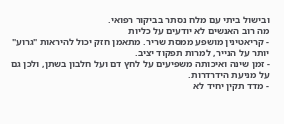ובישול ביתי עם מלח נסתר בביקור רפואי.
מה רוב האנשים לא יודעים על כליות
- קריאטינין מושפע ממסת שריר. מתאמן חזק יכול להיראות "גרוע" יותר על הנייר, למרות תפקוד יציב.
- זמן שינה ואיכותה משפיעים על לחץ דם ועל חלבון בשתן, ולכן גם על מניעת הידרדרות.
- מדד תקין יחיד לא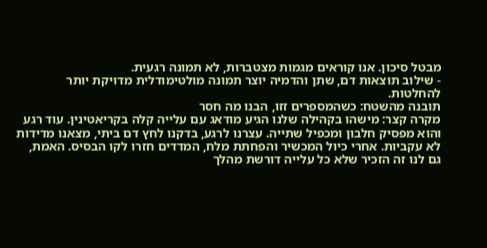מבטל סיכון. אנו קוראים מגמות מצטברות, לא תמונה רגעית.
- שילוב תוצאות דם, שתן והדמיה יוצר תמונה מולטימודלית מדויקת יותר להחלטות.
תובנה מהשטח: כשהמספרים זזו, הבנו מה חסר
מקרה קצר: מישהו בקהילה שלנו הגיע מודאג עם עלייה קלה בקריאטינין. עוד רגע והוא מפסיק חלבון ומכפיל שתייה. עצרנו לרגע, בדקנו לחץ דם ביתי, מצאנו מדידות לא עקביות. אחרי כיול המכשיר והפחתת מלח, המדדים חזרו לקו הבסיס. האמת, גם לנו זה הזכיר שלא כל עלייה דורשת מהלך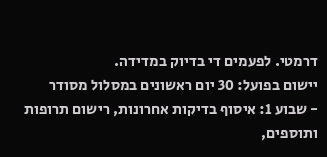דרמטי. לפעמים די בדיוק במדידה.
יישום בפועל: 30 יום ראשונים במסלול מסודר
- שבוע 1: איסוף בדיקות אחרונות, רישום תרופות ותוספים,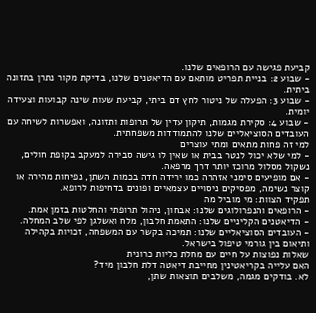קביעת פגישה עם הרופאים שלנו.
- שבוע 2: בניית תפריט מותאם עם הדיאטנים שלנו, בדיקת מקור נתרן בתזונה ביתית.
- שבוע 3: הפעלה של ניטור לחץ דם ביתי, קביעת שעות שינה קבועות וצעידה יומית.
- שבוע 4: סקירת מגמות, תיקון עדין של תרופות ותזונה, ואפשרות לשיחה עם העובדים הסוציאליים שלנו להתמודדות משפחתית.
למי זה פחות מתאים ומתי עוצרים
- למי שלא יכול לנטר בבית או שאין לו גישה סבירה למעקב בקופת חולים, נשקול מסלול מרוכז יותר דרך מרפאה.
- אם מופיעים סימני אזהרה כמו ירידה חדה בכמות השתן, נפיחות מהירה או קוצר נשימה, מפסיקים ניסויים עצמאיים ופונים בדחיפות לרופא.
תפקיד הצוות: מי מוביל מה
- הרופאים והנפרולוגים שלנו: אבחון, ניהול תרופתי והחלטות בזמן אמת.
- הדיאטנים הקליניים שלנו: התאמת חלבון, מלח ואשלגן לפי שלב המחלה.
- העובדים הסוציאליים שלנו: תמיכה בקשר עם המשפחה, זכויות בקהילה ותיאום בין גורמי טיפול בישראל.
שאלות נפוצות על חיים עם מחלת כליות כרונית
האם עלייה בקריאטינין מחייבת דיאטה דלת חלבון מיד?
לא. בודקים מגמה, משלבים תוצאות שתן,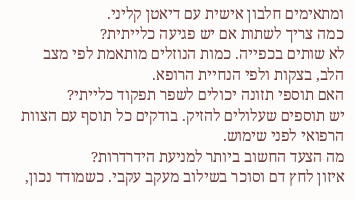ומתאימים חלבון אישית עם דיאטן קליני.
כמה צריך לשתות אם יש פגיעה כלייתית?
לא שותים בכפייה. כמות הנוזלים מותאמת לפי מצב הלב, בצקות ולפי הנחיית הרופא.
האם תוספי תזונה יכולים לשפר תפקוד כלייתי?
יש תוספים שעלולים להזיק. בודקים כל תוסף עם הצוות הרפואי לפני שימוש.
מה הצעד החשוב ביותר למניעת הידרדרות?
איזון לחץ דם וסוכר בשילוב מעקב עקבי. כשמודד נכון,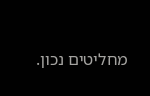מחליטים נכון.